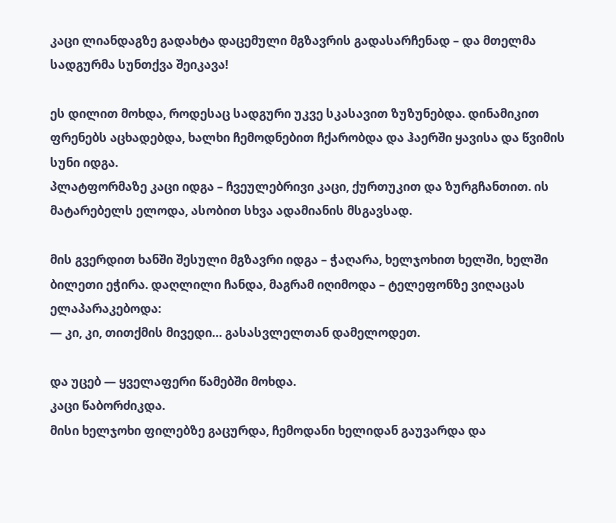კაცი ლიანდაგზე გადახტა დაცემული მგზავრის გადასარჩენად – და მთელმა სადგურმა სუნთქვა შეიკავა!

ეს დილით მოხდა, როდესაც სადგური უკვე სკასავით ზუზუნებდა. დინამიკით ფრენებს აცხადებდა, ხალხი ჩემოდნებით ჩქარობდა და ჰაერში ყავისა და წვიმის სუნი იდგა.
პლატფორმაზე კაცი იდგა – ჩვეულებრივი კაცი, ქურთუკით და ზურგჩანთით. ის მატარებელს ელოდა, ასობით სხვა ადამიანის მსგავსად.

მის გვერდით ხანში შესული მგზავრი იდგა – ჭაღარა, ხელჯოხით ხელში, ხელში ბილეთი ეჭირა. დაღლილი ჩანდა, მაგრამ იღიმოდა – ტელეფონზე ვიღაცას ელაპარაკებოდა:
— კი, კი, თითქმის მივედი… გასასვლელთან დამელოდეთ.

და უცებ — ყველაფერი წამებში მოხდა.
კაცი წაბორძიკდა.
მისი ხელჯოხი ფილებზე გაცურდა, ჩემოდანი ხელიდან გაუვარდა და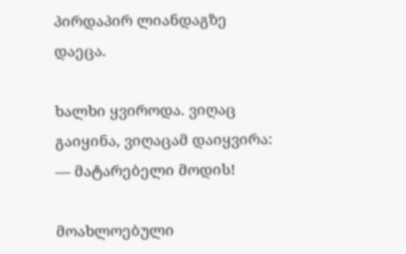პირდაპირ ლიანდაგზე დაეცა.

ხალხი ყვიროდა. ვიღაც გაიყინა, ვიღაცამ დაიყვირა:
— მატარებელი მოდის!

მოახლოებული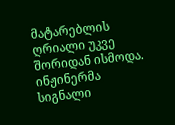მატარებლის ღრიალი უკვე შორიდან ისმოდა. ინჟინერმა სიგნალი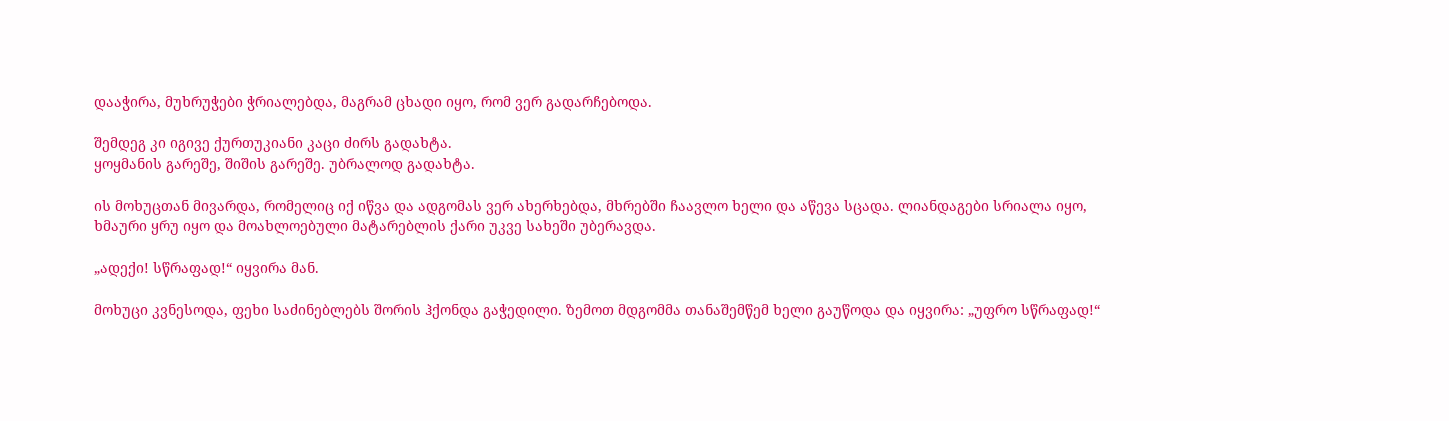დააჭირა, მუხრუჭები ჭრიალებდა, მაგრამ ცხადი იყო, რომ ვერ გადარჩებოდა.

შემდეგ კი იგივე ქურთუკიანი კაცი ძირს გადახტა.
ყოყმანის გარეშე, შიშის გარეშე. უბრალოდ გადახტა.

ის მოხუცთან მივარდა, რომელიც იქ იწვა და ადგომას ვერ ახერხებდა, მხრებში ჩაავლო ხელი და აწევა სცადა. ლიანდაგები სრიალა იყო, ხმაური ყრუ იყო და მოახლოებული მატარებლის ქარი უკვე სახეში უბერავდა.

„ადექი! სწრაფად!“ იყვირა მან.

მოხუცი კვნესოდა, ფეხი საძინებლებს შორის ჰქონდა გაჭედილი. ზემოთ მდგომმა თანაშემწემ ხელი გაუწოდა და იყვირა: „უფრო სწრაფად!“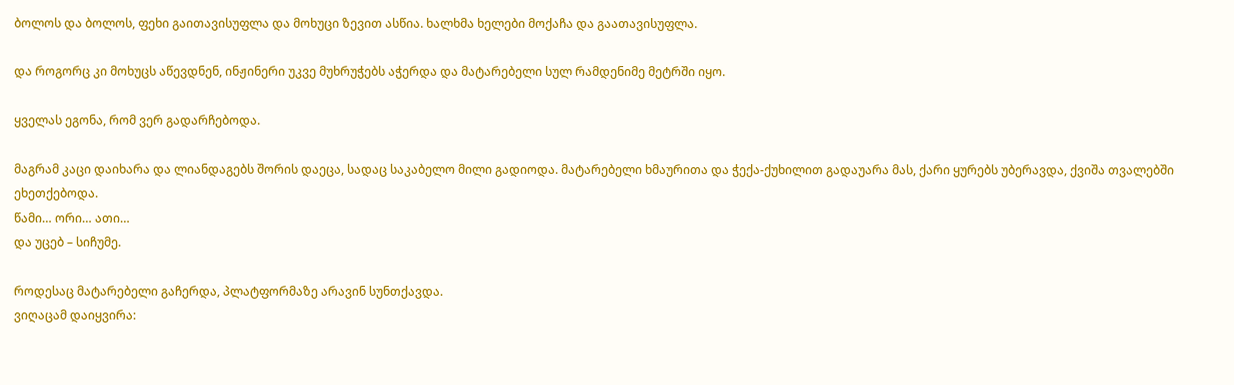ბოლოს და ბოლოს, ფეხი გაითავისუფლა და მოხუცი ზევით ასწია. ხალხმა ხელები მოქაჩა და გაათავისუფლა.

და როგორც კი მოხუცს აწევდნენ, ინჟინერი უკვე მუხრუჭებს აჭერდა და მატარებელი სულ რამდენიმე მეტრში იყო.

ყველას ეგონა, რომ ვერ გადარჩებოდა.

მაგრამ კაცი დაიხარა და ლიანდაგებს შორის დაეცა, სადაც საკაბელო მილი გადიოდა. მატარებელი ხმაურითა და ჭექა-ქუხილით გადაუარა მას, ქარი ყურებს უბერავდა, ქვიშა თვალებში ეხეთქებოდა.
წამი… ორი… ათი…
და უცებ – სიჩუმე.

როდესაც მატარებელი გაჩერდა, პლატფორმაზე არავინ სუნთქავდა.
ვიღაცამ დაიყვირა: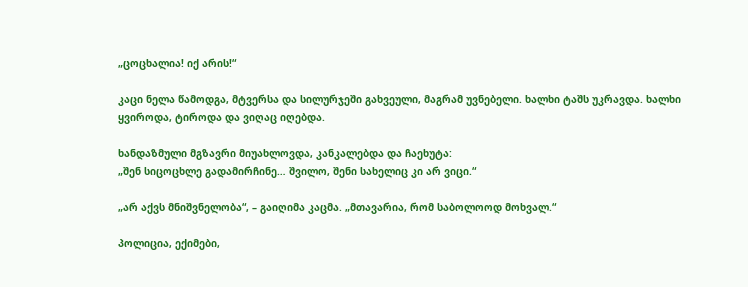„ცოცხალია! იქ არის!“

კაცი ნელა წამოდგა, მტვერსა და სილურჯეში გახვეული, მაგრამ უვნებელი. ხალხი ტაშს უკრავდა. ხალხი ყვიროდა, ტიროდა და ვიღაც იღებდა.

ხანდაზმული მგზავრი მიუახლოვდა, კანკალებდა და ჩაეხუტა:
„შენ სიცოცხლე გადამირჩინე… შვილო, შენი სახელიც კი არ ვიცი.“

„არ აქვს მნიშვნელობა“, – გაიღიმა კაცმა. „მთავარია, რომ საბოლოოდ მოხვალ.“

პოლიცია, ექიმები,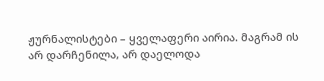ჟურნალისტები – ყველაფერი აირია. მაგრამ ის არ დარჩენილა, არ დაელოდა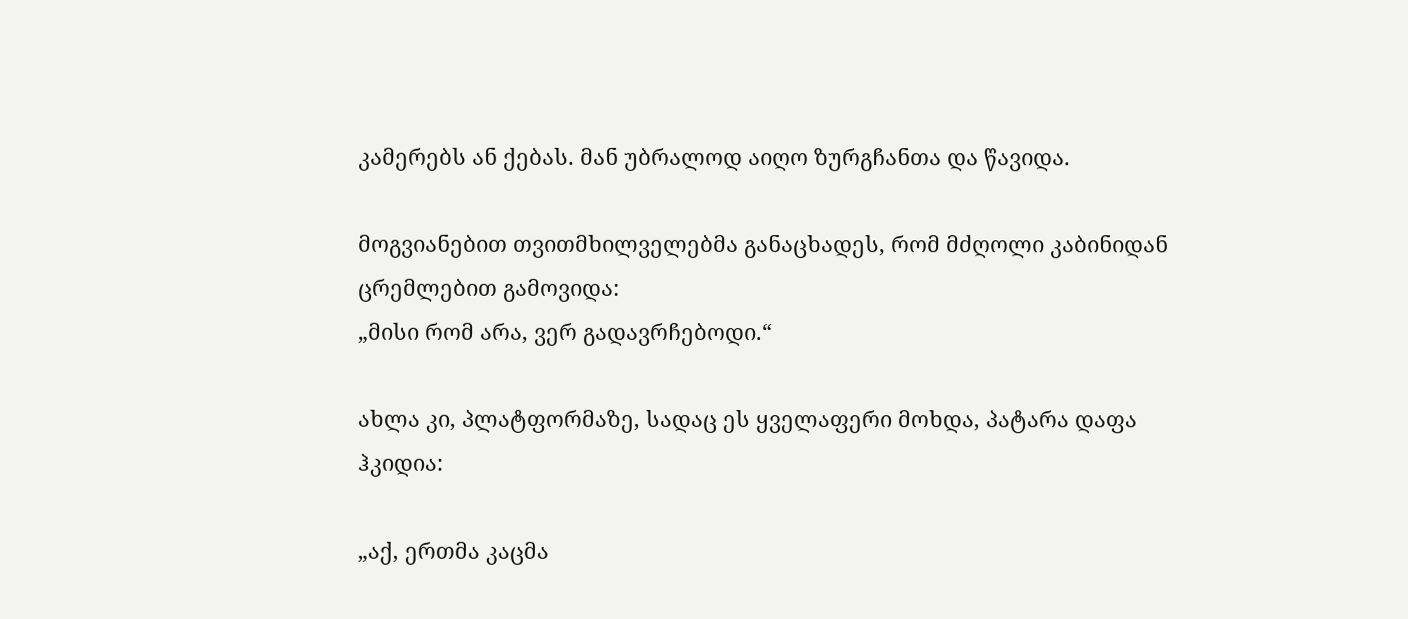კამერებს ან ქებას. მან უბრალოდ აიღო ზურგჩანთა და წავიდა.

მოგვიანებით თვითმხილველებმა განაცხადეს, რომ მძღოლი კაბინიდან ცრემლებით გამოვიდა:
„მისი რომ არა, ვერ გადავრჩებოდი.“

ახლა კი, პლატფორმაზე, სადაც ეს ყველაფერი მოხდა, პატარა დაფა ჰკიდია:

„აქ, ერთმა კაცმა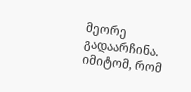მეორე გადაარჩინა. იმიტომ, რომ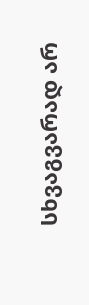სხვაგვარად არ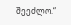შეეძლო.“